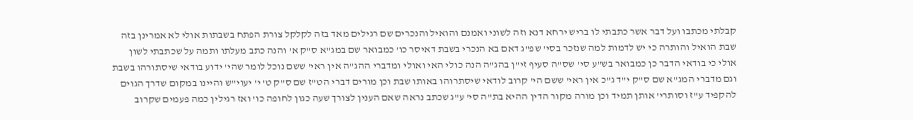קבלתי מכתבו ועל דבר אשר כתבתי לו בריש ירחא דנא וזה לשוני ואמנם והואיל והנכרים שם רגילים מאד בזה לקלקל צורת הפתח בשבתות אולי לא אמרינן בזה שבת הואיל והותרה כי יש לדמות למה שנזכר בסי' שפ"ג דאם בא הנכרי בשבת דאיסר כו' כמבואר שם במג"א ס"ק א' והנה כתב מעלתו ותמה על שכתבתי לשון אולי כי בודאי הדבר כן כמבואר בש"ע סי' שס"ה סעיף זי"ן בהג"ה הנה כולי האי ואולי ומדברי ההג"ה אין ראי' ששם נוכל לומר שהי' ידוע בודאי שיסתורהו בשבת וגם מדברי המג"א שם ס"ק י"ד ג"כ אין ראי' ששם הי' קרוב לודאי שיסתרוהו באותו שבת וכן מורים דברי הט"ז שם ס"ק ט' י' יעוי"ש והיינו במקום שדרך הגוים להקפיד ע"ז וסותרי' אותן תמיד וכן מורה מקור הדין ההיא בת"ה סי' ע"ג שכתב נראה שאם הענין לצורך שעה כגון לחופה כו' ואז רגילין כמה פעמים שקרוב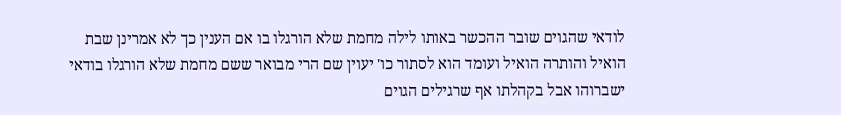לודאי שהגוים שובר ההכשר באותו לילה מחמת שלא הורגלו בו אם הענין כך לא אמרינן שבת הואיל והותרה הואיל ועומד הוא לסתור כו' יעוין שם הרי מבואר ששם מחמת שלא הורגלו בודאי ישברוהו אבל בקהלתו אף שרגילים הגוים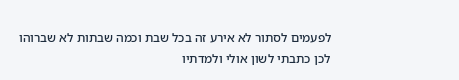לפעמים לסתור לא אירע זה בכל שבת וכמה שבתות לא שברוהו לכן כתבתי לשון אולי ולמדתיו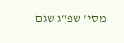מסי' שפ"ג שגם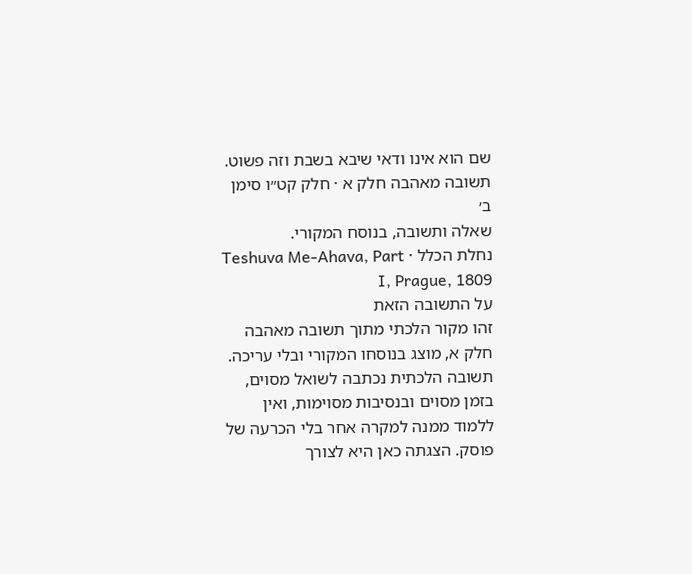שם הוא אינו ודאי שיבא בשבת וזה פשוט.
תשובה מאהבה חלק א · חלק קט״ו סימן ב׳
שאלה ותשובה, בנוסח המקורי.
נחלת הכלל · Teshuva Me-Ahava, Part I, Prague, 1809
על התשובה הזאת
זהו מקור הלכתי מתוך תשובה מאהבה חלק א, מוצג בנוסחו המקורי ובלי עריכה. תשובה הלכתית נכתבה לשואל מסוים, בזמן מסוים ובנסיבות מסוימות, ואין ללמוד ממנה למקרה אחר בלי הכרעה של פוסק. הצגתה כאן היא לצורך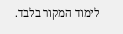לימוד המקור בלבד.